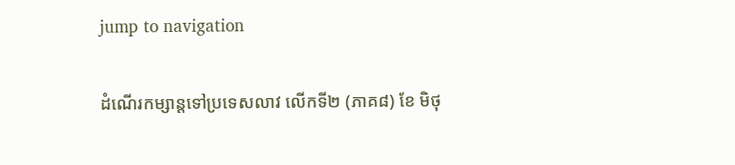jump to navigation

ដំណើរកម្សាន្តទៅប្រទេសលាវ លើកទី២ (ភាគ៨) ខែ មិថុ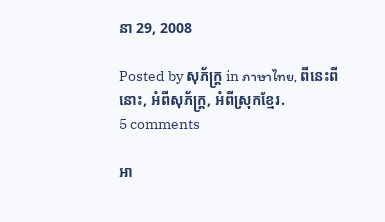នា 29, 2008

Posted by សុភ័ក្ត្រ in ภาษาไทย, ពីនេះពីនោះ, អំពីសុភ័ក្ត្រ, អំពីស្រុកខ្មែរ.
5 comments

អា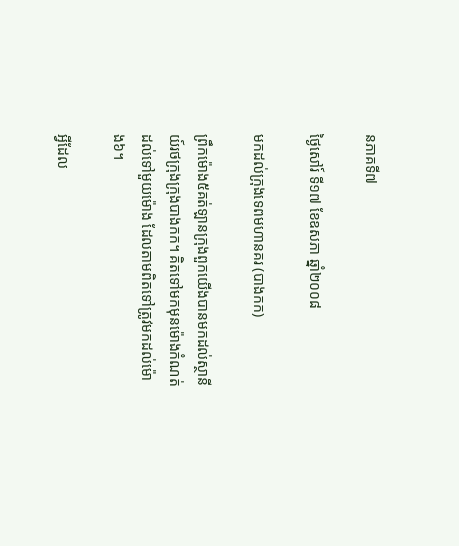នភាគទី៧

ថ្ងៃសៅរ៍ ទី១៧ ខែឧសភា ឆ្នាំ២០០៨

មកដល់ក្រុងទេពមហានគរ (បាងកក)

ព្រឹកម៉ោង៥គត់ឡានក្រុងពួកយើងបានមកដល់ស្ថានីយ៍រថក្រុងក្រុងបាងកក។ គិតទៅមកមុនម៉ោងកំណត់ដល់ទៅមួយម៉ោង ដែលតាមពិតទៅត្រូវមកដល់ម៉ោង៦។

អ្វីដែល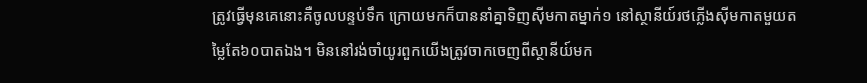ត្រូវធ្វើមុនគេនោះគឺចូលបន្ទប់ទឹក ក្រោយមកក៏បាននាំគ្នាទិញស៊ីមកាតម្នាក់១ នៅស្ថានីយ៍រថភ្លើងស៊ីមកាតមួយតម្លៃតែ៦០បាតឯង។ មិននៅរង់ចាំយូរពួកយើងត្រូវចាកចេញពីស្ថានីយ៍មក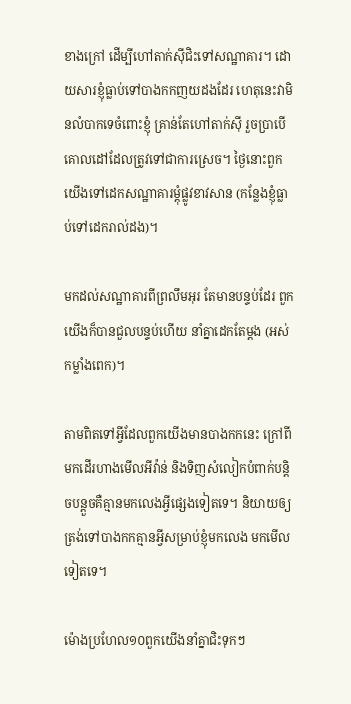ខាងក្រៅ ដើម្បីហៅតាក់ស៊ីជិះទៅសណ្ឋាគារ។ ដោយសារខ្ញុំធ្លាប់ទៅបាងកកញយដងដែរ ហេតុនេះវាមិនលំបាកទេចំពោះខ្ញុំ គ្រាន់តែហៅតាក់ស៊ី រួចប្រាបើគោលដៅដែលត្រូវទៅជាការស្រេច។ ថ្ងៃនោះពួកយើងទៅដេកសណ្ឋាគារម្ដុំផ្លូវខាវសាន (កន្លែងខ្ញុំធ្លាប់ទៅដេករាល់ដង)។

មកដល់សណ្ឋាគារពីព្រលឹមអុរ តែមានបន្ទប់ដែរ ពួកយើងក៏បានជួលបន្ទប់ហើយ នាំគ្នាដេកតែម្ដង (អស់កម្លាំងពេក)។

តាមពិតទៅអ្វីដែលពួកយើងមានបាងកកនេះ ក្រៅពីមកដើរហាងមើលអីវ៉ាន់ និងទិញសំលៀកបំពាក់បន្តិចបន្តួចគឺគ្មានមកលេងអ្វីផ្សេងទៀតទេ។ និយាយឲ្យត្រង់ទៅបាងកកគ្មានអ្វីសម្រាប់ខ្ញុំមកលេង មកមើលទៀតទេ។

ម៉ោងប្រហែល១០ពួកយើងនាំគ្នាជិះទុកៗ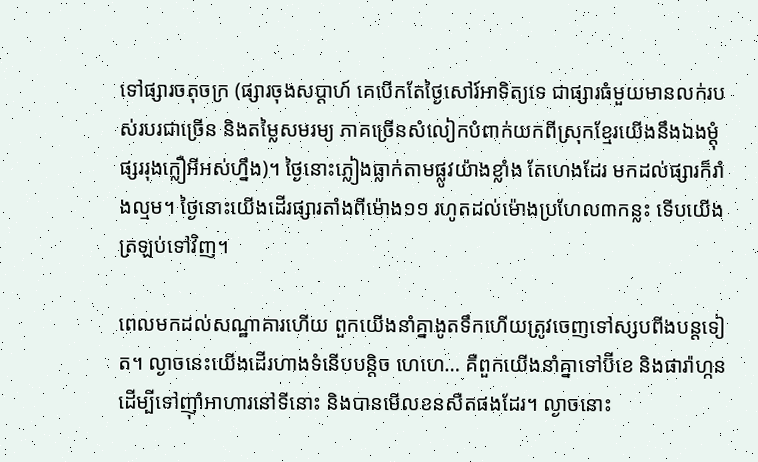ទៅផ្សារចតុចក្រ (ផ្សារចុងសប្ដាហ៍ គេបើកតែថ្ងៃសៅរ៍អាទិត្យទេ ជាផ្សារធំមួយមានលក់របស់របរជាច្រើន និងតម្លៃសមរម្យ ភាគច្រើនសំលៀកបំពាក់យកពីស្រុកខ្មែរយើងនឹងឯងម្ដុំផ្សររុងក្លឿអីអស់ហ្នឹង)។ ថ្ងៃនោះភ្លៀងធ្លាក់តាមផ្លូវយ៉ាងខ្លាំង តែហេងដែរ មកដល់ផ្សារក៏រាំងល្មម។ ថ្ងៃនោះយើងដើរផ្សារតាំងពីម៉ោង១១ រហូតដល់ម៉ោងប្រហែល៣កន្លះ ទើបយើងត្រឡប់ទៅវិញ។

ពេលមកដល់សណ្ឋាគារហើយ ពួកយើងនាំគ្នាងូតទឹកហើយត្រូវចេញទៅស្សបពីងបន្តទៀត។ ល្ងាចនេះយើងដើរហាងទំនើបបន្តិច ហេហេ… គឺពួកយើងនាំគ្នាទៅប៊ីខេ និងផារ៉ាហ្កនដើម្បីទៅញ៉ាំអាហារនៅទីនោះ និងបានមើលខនសឺតផងដែរ។ ល្ងាចនោះ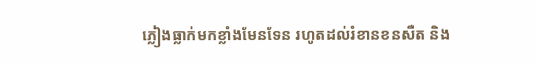ភ្លៀងធ្លាក់មកខ្លាំងមែនទែន រហូតដល់រំខានខនសឺត និង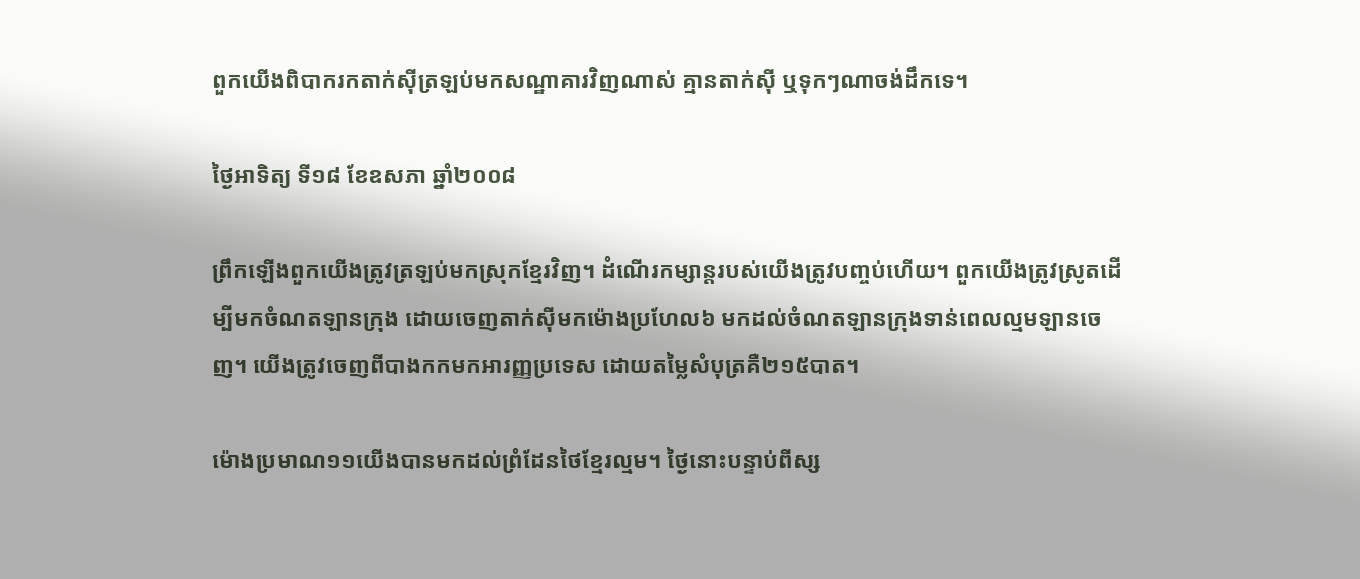ពួកយើងពិបាករកតាក់ស៊ីត្រឡប់មកសណ្ឋាគារវិញណាស់ គ្មានតាក់ស៊ី ឬទុកៗណាចង់ដឹកទេ។

ថ្ងៃអាទិត្យ ទី១៨ ខែឧសភា ឆ្នាំ២០០៨

ព្រឹកឡើងពួកយើងត្រូវត្រឡប់មកស្រុកខ្មែរវិញ។ ដំណើរកម្សាន្តរបស់យើងត្រូវបញ្ចប់ហើយ។ ពួកយើងត្រូវស្រូតដើម្បីមកចំណតឡានក្រុង ដោយចេញតាក់ស៊ីមកម៉ោងប្រហែល៦ មកដល់ចំណតឡានក្រុងទាន់ពេលល្មមឡានចេញ។ យើងត្រូវចេញពីបាងកកមកអារញ្ញប្រទេស ដោយតម្លៃសំបុត្រគឺ២១៥បាត។

ម៉ោងប្រមាណ១១យើងបានមកដល់ព្រំដែនថៃខ្មែរល្មម។ ថ្ងៃនោះបន្ទាប់ពីស្ស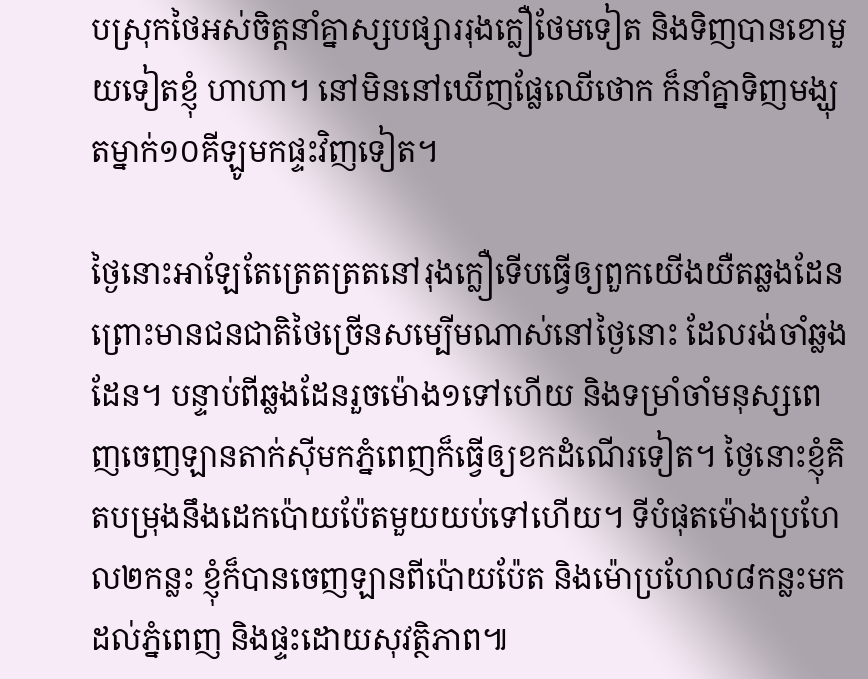បស្រុកថៃអស់ចិត្តនាំគ្នាស្សបផ្សាររុងក្លឿថែមទៀត និងទិញបានខោមួយទៀតខ្ញុំ ហាហា។ នៅមិននៅឃើញផ្លែឈើថោក ក៏នាំគ្នាទិញមង្ឃុតម្នាក់១០គីឡូមកផ្ទះវិញទៀត។

ថ្ងៃនោះអាឡែតែត្រេតត្រតនៅរុងក្លឿទើបធ្វើឲ្យពួកយើងយឺតឆ្លងដែន ព្រោះមានជនជាតិថៃច្រើនសម្បើមណាស់នៅថ្ងៃនោះ ដែលរង់ចាំឆ្លងដែន។ បន្ទាប់ពីឆ្លងដែនរួចម៉ោង១ទៅហើយ និងទម្រាំចាំមនុស្សពេញចេញឡានតាក់ស៊ីមកភ្នំពេញក៏ធ្វើឲ្យខកដំណើរទៀត។ ថ្ងៃនោះខ្ញុំគិតបម្រុងនឹងដេកប៉ោយប៉ែតមួយយប់ទៅហើយ។ ទីបំផុតម៉ោងប្រហែល២កន្លះ ខ្ញុំក៏បានចេញឡានពីប៉ោយប៉ែត និងម៉ោប្រហែល៨កន្លះមកដល់ភ្នំពេញ និងផ្ទះដោយសុវត្ថិភាព៕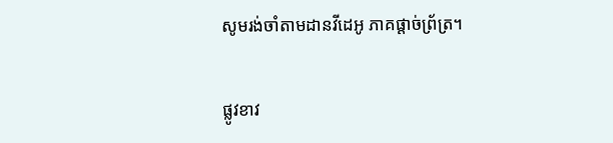សូមរង់ចាំតាមដានវីដេអូ ភាគផ្ដាច់ព្រ័ត្រ។


ផ្លូវខាវ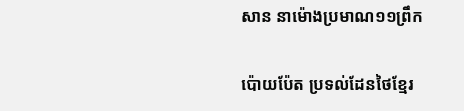សាន នាម៉ោងប្រមាណ១១ព្រឹក

ប៉ោយប៉ែត ប្រទល់ដែនថៃខ្មែរ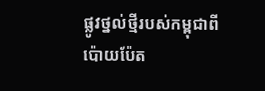ផ្លូវថ្នល់ថ្មីរបស់កម្ពុជាពីប៉ោយប៉ែត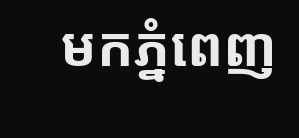មកភ្នំពេញ